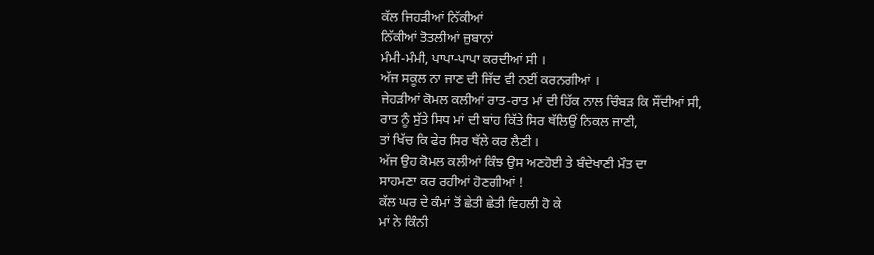ਕੱਲ ਜਿਹੜੀਆਂ ਨਿੱਕੀਆਂ
ਨਿੱਕੀਆਂ ਤੋਤਲੀਆਂ ਜ਼ੁਬਾਨਾਂ
ਮੰਮੀ-ਮੰਮੀ, ਪਾਪਾ-ਪਾਪਾ ਕਰਦੀਆਂ ਸੀ ।
ਅੱਜ ਸਕੂਲ ਨਾ ਜਾਣ ਦੀ ਜਿੱਦ ਵੀ ਨਈਂ ਕਰਨਗੀਆਂ ।
ਜੇਹੜੀਆਂ ਕੋਮਲ ਕਲੀਆਂ ਰਾਤ-ਰਾਤ ਮਾਂ ਦੀ ਹਿੱਕ ਨਾਲ ਚਿੰਬੜ ਕਿ ਸੌਂਦੀਆਂ ਸੀ,
ਰਾਤ ਨੂੰ ਸੁੱਤੇ ਸਿਧ ਮਾਂ ਦੀ ਬਾਂਹ ਕਿੱਤੇ ਸਿਰ ਥੱਲਿਉਂ ਨਿਕਲ ਜਾਣੀ,
ਤਾਂ ਖਿੱਚ ਕਿ ਫੇਰ ਸਿਰ ਥੱਲੇ ਕਰ ਲੈਣੀ ।
ਅੱਜ ਉਹ ਕੋਮਲ ਕਲੀਆਂ ਕਿੰਝ ਉਸ ਅਣਹੋਈ ਤੇ ਬੰਦੇਖਾਣੀ ਮੌਤ ਦਾ
ਸਾਹਮਣਾ ਕਰ ਰਹੀਆਂ ਹੋਣਗੀਆਂ !
ਕੱਲ ਘਰ ਦੇ ਕੰਮਾਂ ਤੋਂ ਛੇਤੀ ਛੇਤੀ ਵਿਹਲੀ ਹੋ ਕੇ
ਮਾਂ ਨੇ ਕਿੰਨੀ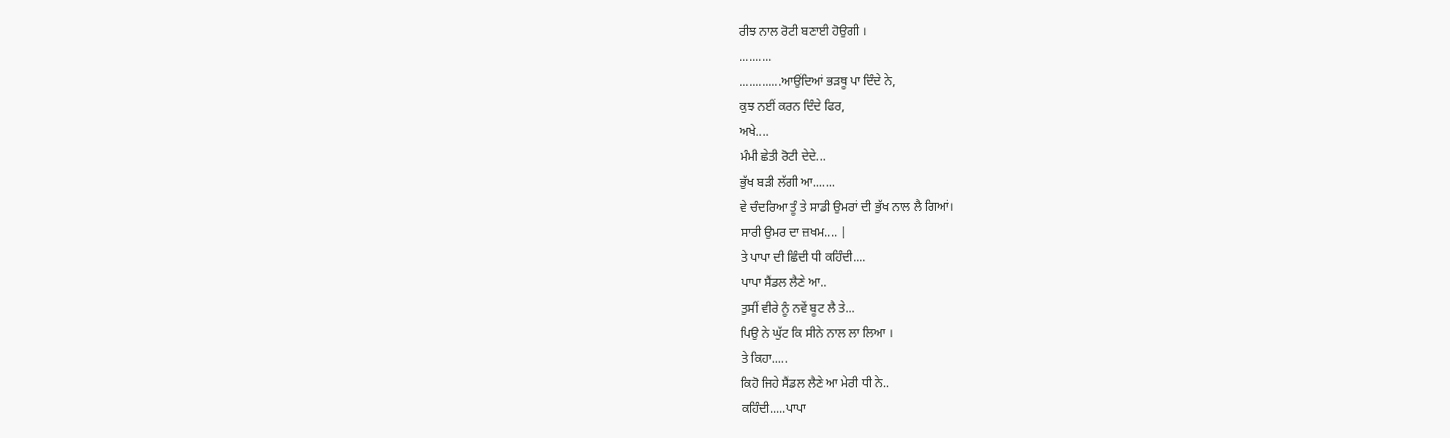ਰੀਝ ਨਾਲ ਰੋਟੀ ਬਣਾਈ ਹੋਉਗੀ ।
..........
.............ਆਉਂਦਿਆਂ ਭੜਥੂ ਪਾ ਦਿੰਦੇ ਨੇ,
ਕੁਝ ਨਈਂ ਕਰਨ ਦਿੰਦੇ ਫਿਰ,
ਅਖੇ....
ਮੰਮੀ ਛੇਤੀ ਰੋਟੀ ਦੇਦੇ...
ਭੁੱਖ ਬੜੀ ਲੱਗੀ ਆ.......
ਵੇ ਚੰਦਰਿਆ ਤੂੰ ਤੇ ਸਾਡੀ ਉਮਰਾਂ ਦੀ ਭੁੱਖ ਨਾਲ ਲੈ ਗਿਆਂ।
ਸਾਰੀ ਉਮਰ ਦਾ ਜ਼ਖਮ.... |
ਤੇ ਪਾਪਾ ਦੀ ਛਿੰਦੀ ਧੀ ਕਹਿੰਦੀ....
ਪਾਪਾ ਸੈਂਡਲ ਲੈਣੇ ਆ..
ਤੁਸੀਂ ਵੀਰੇ ਨੂੰ ਨਵੇਂ ਬੂਟ ਲੈ ਤੇ...
ਪਿਉ ਨੇ ਘੁੱਟ ਕਿ ਸੀਨੇ ਨਾਲ ਲਾ ਲਿਆ ।
ਤੇ ਕਿਹਾ.....
ਕਿਹੋ ਜਿਹੇ ਸੈਂਡਲ ਲੈਣੇ ਆ ਮੇਰੀ ਧੀ ਨੇ..
ਕਹਿੰਦੀ.....ਪਾਪਾ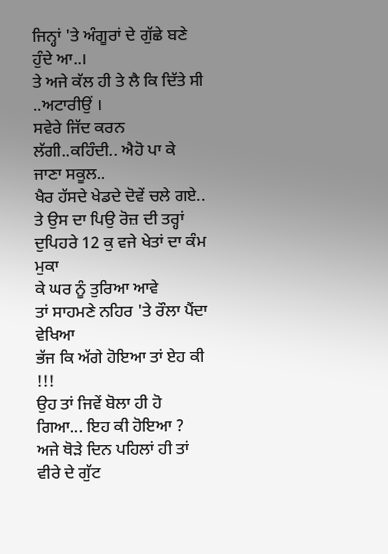ਜਿਨ੍ਹਾਂ 'ਤੇ ਅੰਗੂਰਾਂ ਦੇ ਗੁੱਛੇ ਬਣੇ ਹੁੰਦੇ ਆ..।
ਤੇ ਅਜੇ ਕੱਲ ਹੀ ਤੇ ਲੈ ਕਿ ਦਿੱਤੇ ਸੀ ..ਅਟਾਰੀਉਂ ।
ਸਵੇਰੇ ਜਿੱਦ ਕਰਨ ਲੱਗੀ..ਕਹਿੰਦੀ.. ਐਹੋ ਪਾ ਕੇ ਜਾਣਾ ਸਕੂਲ..
ਖੈਰ ਹੱਸਦੇ ਖੇਡਦੇ ਦੋਵੇਂ ਚਲੇ ਗਏ..
ਤੇ ਉਸ ਦਾ ਪਿਉ ਰੋਜ਼ ਦੀ ਤਰ੍ਹਾਂ ਦੁਪਿਹਰੇ 12 ਕੁ ਵਜੇ ਖੇਤਾਂ ਦਾ ਕੰਮ ਮੁਕਾ
ਕੇ ਘਰ ਨੂੰ ਤੁਰਿਆ ਆਵੇ
ਤਾਂ ਸਾਹਮਣੇ ਨਹਿਰ 'ਤੇ ਰੌਲਾ ਪੈਂਦਾ ਵੇਖਿਆ
ਭੱਜ ਕਿ ਅੱਗੇ ਹੋਇਆ ਤਾਂ ਏਹ ਕੀ !!!
ਉਹ ਤਾਂ ਜਿਵੇਂ ਬੋਲਾ ਹੀ ਹੋ ਗਿਆ... ਇਹ ਕੀ ਹੋਇਆ ?
ਅਜੇ ਥੋੜੇ ਦਿਨ ਪਹਿਲਾਂ ਹੀ ਤਾਂ
ਵੀਰੇ ਦੇ ਗੁੱਟ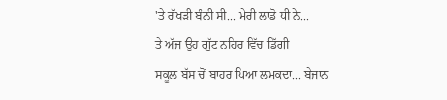'ਤੇ ਰੱਖੜੀ ਬੰਨੀ ਸੀ... ਮੇਰੀ ਲਾਡੋ ਧੀ ਨੇ...
ਤੇ ਅੱਜ ਉਹ ਗੁੱਟ ਨਹਿਰ ਵਿੱਚ ਡਿੱਗੀ
ਸਕੂਲ ਬੱਸ ਚੋਂ ਬਾਹਰ ਪਿਆ ਲਮਕਦਾ... ਬੇਜਾਨ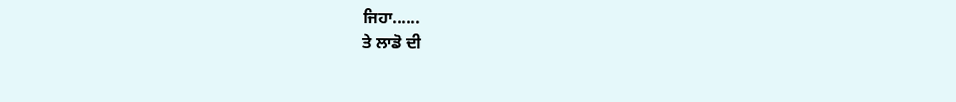ਜਿਹਾ......
ਤੇ ਲਾਡੋ ਦੀ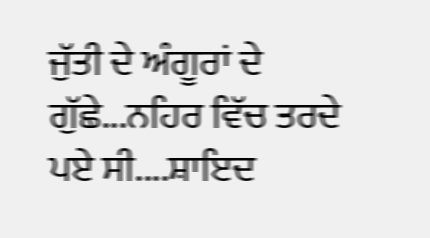ਜੁੱਤੀ ਦੇ ਅੰਗੂਰਾਂ ਦੇ ਗੁੱਛੇ...ਨਹਿਰ ਵਿੱਚ ਤਰਦੇ ਪਏ ਸੀ....ਸ਼ਾਇਦ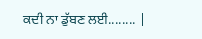ਕਦੀ ਨਾ ਡੁੱਬਣ ਲਈ........ |